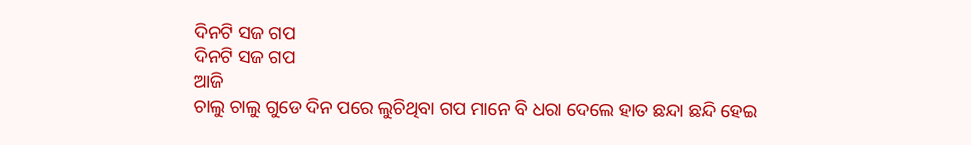ଦିନଟି ସଜ ଗପ
ଦିନଟି ସଜ ଗପ
ଆଜି
ଚାଲୁ ଚାଲୁ ଗୁଡେ ଦିନ ପରେ ଲୁଚିଥିବା ଗପ ମାନେ ବି ଧରା ଦେଲେ ହାତ ଛନ୍ଦା ଛନ୍ଦି ହେଇ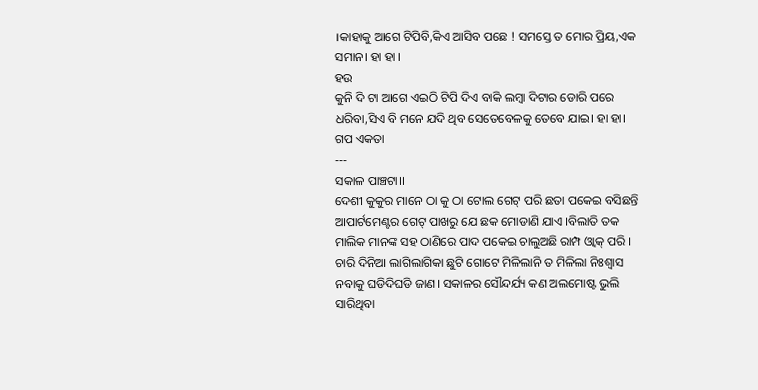।କାହାକୁ ଆଗେ ଟିପିବି,କିଏ ଆସିବ ପଛେ ! ସମସ୍ତେ ତ ମୋର ପ୍ରିୟ,ଏକ ସମାନ। ହା ହା ।
ହଉ
କୁନି ଦି ଟା ଆଗେ ଏଇଠି ଟିପି ଦିଏ ବାକି ଲମ୍ବା ଦିଟାର ଡୋରି ପରେ ଧରିବା,ସିଏ ବି ମନେ ଯଦି ଥିବ ସେତେବେଳକୁ ତେବେ ଯାଇ। ହା ହା।
ଗପ ଏକତା
---
ସକାଳ ପାଞ୍ଚଟା।।
ଦେଶୀ କୁକୁର ମାନେ ଠା କୁ ଠା ଟୋଲ ଗେଟ୍ ପରି ଛତା ପକେଇ ବସିଛନ୍ତି ଆପାର୍ଟମେଣ୍ଟର ଗେଟ୍ ପାଖରୁ ଯେ ଛକ ମୋଡାଣି ଯାଏ ।ବିଲାତି ତକ ମାଲିକ ମାନଙ୍କ ସହ ଠାଣିରେ ପାଦ ପକେଇ ଚାଲୁଅଛି ରାମ୍ପ ଓ୍ବାକ୍ ପରି ।
ଚାରି ଦିନିଆ ଲାଗିଲାଗିକା ଛୁଟି ଗୋଟେ ମିଳିଲାନି ତ ମିଳିଲା ନିଃଶ୍ବାସ ନବାକୁ ଘଡିଦିଘଡି ଜାଣ। ସକାଳର ସୌନ୍ଦର୍ଯ୍ୟ କଣ ଅଲମୋଷ୍ଟ ଭୁଲି ସାରିଥିବା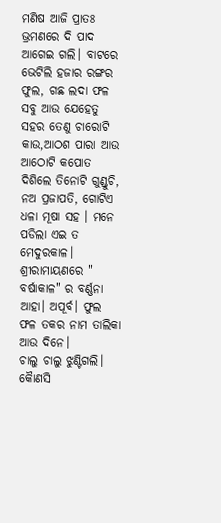ମଣିଷ ଆଜି ପ୍ରାତଃ ଭ୍ରମଣରେ ଦି ପାଦ ଆଗେଇ ଗଲି। ବାଟରେ ଭେଟିଲି ହଜାର ରଙ୍ଗର ଫୁଲ, ଗଛ ଲଦା ଫଳ ସବୁ ଆଉ ଯେହେତୁ ସହର ତେଣୁ ଚାରୋଟି କାଉ,ଆଠଶ ପାରା ଆଉ ଆଠୋଟି କପୋତ ଦିଶିଲେ ତିନୋଟି ଗୁଣ୍ଡୁଚି, ନଅ ପ୍ରଜାପତି, ଗୋଟିଏ ଧଳା ମୂଷା ସହ । ମନେ ପଡିଲା ଏଇ ତ ମେଦୁରକାଳ। ଶ୍ରୀରାମାୟଣରେ " ବର୍ଷାକାଳ" ର ବର୍ଣ୍ଣନା ଆହା। ଅପୂର୍ବ। ଫୁଲ ଫଳ ତକର ନାମ ତାଲିକା ଆଉ ଦିନେ।
ଚାଲୁ ଚାଲୁ ଝୁଣ୍ଟିଗଲି। କୋୖଣସି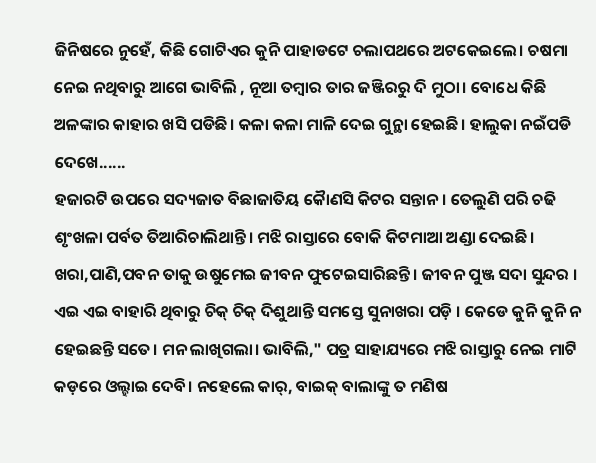ଜିନିଷରେ ନୁହେଁ, କିଛି ଗୋଟିଏର କୁନି ପାହାଡଟେ ଚଲାପଥରେ ଅଟକେଇଲେ। ଚଷମା ନେଇ ନଥିବାରୁ ଆଗେ ଭାବିଲି , ନୂଆ ତମ୍ବାର ତାର ଜଞ୍ଜିରରୁ ଦି ମୁଠା। ବୋଧେ କିଛି ଅଳଙ୍କାର କାହାର ଖସି ପଡିଛି। କଳା କଳା ମାଳି ଦେଇ ଗୁନ୍ଥା ହେଇଛି। ହାଲୁକା ନଇଁପଡି ଦେଖେ......
ହଜାରଟି ଉପରେ ସଦ୍ୟଜାତ ବିଛାଜାତିୟ କୈାଣସି କିଟର ସନ୍ତାନ। ତେଲୁଣି ପରି ଚଢି ଶୃଂଖଳା ପର୍ବତ ତିଆରିଚାଲିଥାନ୍ତି। ମଝି ରାସ୍ତାରେ ବୋକି କିଟମାଆ ଅଣ୍ଡା ଦେଇଛି। ଖରା,ପାଣି,ପବନ ତାକୁ ଉଷୁମେଇ ଜୀବନ ଫୁଟେଇସାରିଛନ୍ତି । ଜୀବନ ପୁଞ୍ଜ ସଦା ସୁନ୍ଦର । ଏଇ ଏଇ ବାହାରି ଥିବାରୁ ଚିକ୍ ଚିକ୍ ଦିଶୁଥାନ୍ତି ସମସ୍ତେ ସୁନାଖରା ପଡ଼ି । କେଡେ କୁନି କୁନି ନ ହେଇଛନ୍ତି ସତେ। ମନ ଲାଖିଗଲା। ଭାବିଲି," ପତ୍ର ସାହାଯ୍ୟରେ ମଝି ରାସ୍ତାରୁ ନେଇ ମାଟି କଡ଼ରେ ଓଲ୍ହାଇ ଦେବି। ନହେଲେ କାର୍, ବାଇକ୍ ବାଲାଙ୍କୁ ତ ମଣିଷ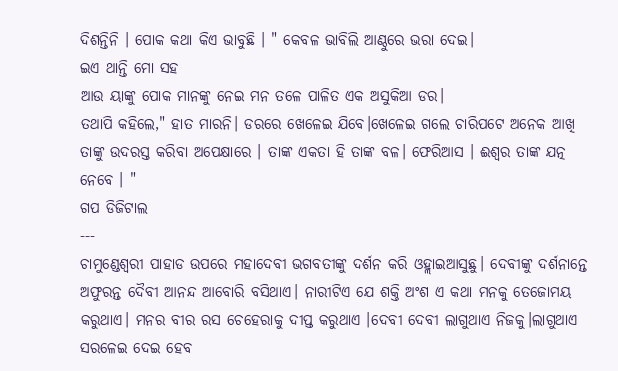ଦିଶନ୍ତିନି । ପୋକ କଥା କିଏ ଭାବୁଛି । " କେବଳ ଭାବିଲି ଆଣ୍ଠୁରେ ଭରା ଦେଇ।
ଇଏ ଥାନ୍ତି ମୋ ସହ
ଆଉ ୟାଙ୍କୁ ପୋକ ମାନଙ୍କୁ ନେଇ ମନ ତଳେ ପାଳିତ ଏକ ଅସୁକିଆ ଡର।
ତଥାପି କହିଲେ," ହାତ ମାରନି। ଡରରେ ଖେଳେଇ ଯିବେ।ଖେଳେଇ ଗଲେ ଚାରିପଟେ ଅନେକ ଆଖି ତାଙ୍କୁ ଉଦରସ୍ତ କରିବା ଅପେକ୍ଷାରେ । ତାଙ୍କ ଏକତା ହି ତାଙ୍କ ବଳ। ଫେରିଆସ । ଈଶ୍ୱର ତାଙ୍କ ଯତ୍ନ ନେବେ । "
ଗପ ଡିଜିଟାଲ
---
ଚାମୁଣ୍ଡେଶ୍ବରୀ ପାହାଡ ଉପରେ ମହାଦେବୀ ଭଗବତୀଙ୍କୁ ଦର୍ଶନ କରି ଓହ୍ଲାଇଆସୁଛୁ। ଦେବୀଙ୍କୁ ଦର୍ଶନାନ୍ତେ ଅଫୁରନ୍ତ ଦୈବୀ ଆନନ୍ଦ ଆବୋରି ବସିଥାଏ। ନାରୀଟିଏ ଯେ ଶକ୍ତି ଅଂଶ ଏ କଥା ମନକୁ ତେଜୋମୟ କରୁଥାଏ। ମନର ବୀର ରସ ଚେହେରାକୁ ଦୀପ୍ତ କରୁଥାଏ ।ଦେବୀ ଦେବୀ ଲାଗୁଥାଏ ନିଜକୁ।ଲାଗୁଥାଏ ସରଳେଇ ଦେଇ ହେବ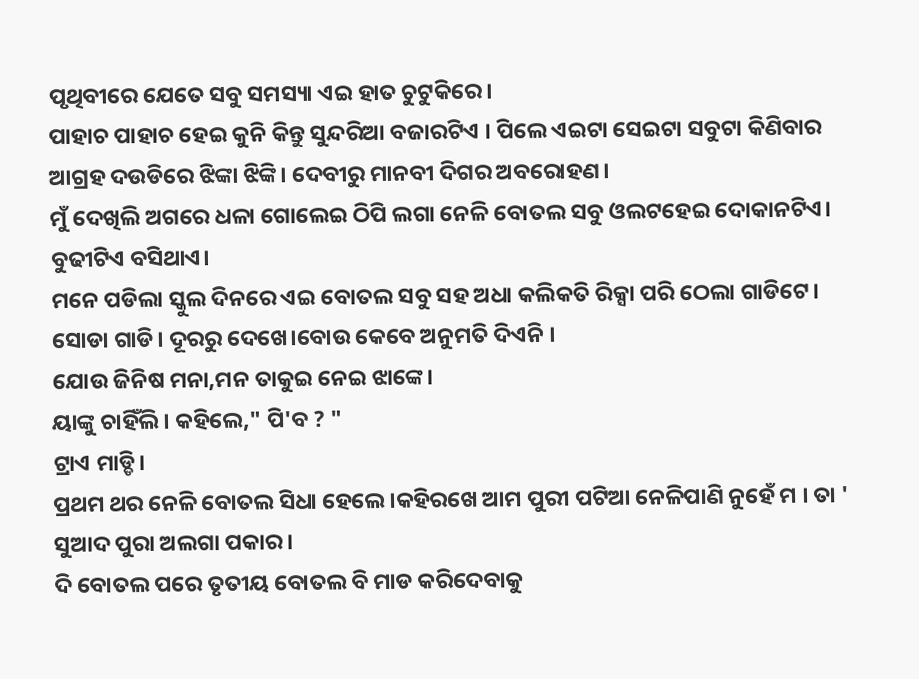ପୃଥିବୀରେ ଯେତେ ସବୁ ସମସ୍ୟା ଏଇ ହାତ ଚୁଟୁକିରେ।
ପାହାଚ ପାହାଚ ହେଇ କୁନି କିନ୍ତୁ ସୁନ୍ଦରିଆ ବଜାରଟିଏ । ପିଲେ ଏଇଟା ସେଇଟା ସବୁଟା କିଣିବାର ଆଗ୍ରହ ଦଉଡିରେ ଝିଙ୍କା ଝିଙ୍କି। ଦେବୀରୁ ମାନବୀ ଦିଗର ଅବରୋହଣ।
ମୁଁ ଦେଖିଲି ଅଗରେ ଧଳା ଗୋଲେଇ ଠିପି ଲଗା ନେଳି ବୋତଲ ସବୁ ଓଲଟହେଇ ଦୋକାନଟିଏ।
ବୁଢୀଟିଏ ବସିଥାଏ।
ମନେ ପଡିଲା ସ୍କୁଲ ଦିନରେ ଏଇ ବୋତଲ ସବୁ ସହ ଅଧା କଲିକତି ରିକ୍ସା ପରି ଠେଲା ଗାଡିଟେ। ସୋଡା ଗାଡି। ଦୂରରୁ ଦେଖେ।ବୋଉ କେବେ ଅନୁମତି ଦିଏନି ।
ଯୋଉ ଜିନିଷ ମନା,ମନ ତାକୁଇ ନେଇ ଝାଙ୍କେ।
ୟାଙ୍କୁ ଚାହିଁଲି। କହିଲେ," ପି'ବ ? "
ଟ୍ରାଏ ମାଡ୍ଡି।
ପ୍ରଥମ ଥର ନେଳି ବୋତଲ ସିଧା ହେଲେ ।କହିରଖେ ଆମ ପୁରୀ ପଟିଆ ନେଳିପାଣି ନୁହେଁ ମ । ତା ' ସୁଆଦ ପୁରା ଅଲଗା ପକାର।
ଦି ବୋତଲ ପରେ ତୃତୀୟ ବୋତଲ ବି ମାଡ କରିଦେବାକୁ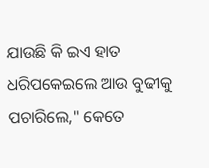ଯାଉଛି କି ଇଏ ହାତ ଧରିପକେଇଲେ ଆଉ ବୁଢୀକୁ ପଚାରିଲେ," କେତେ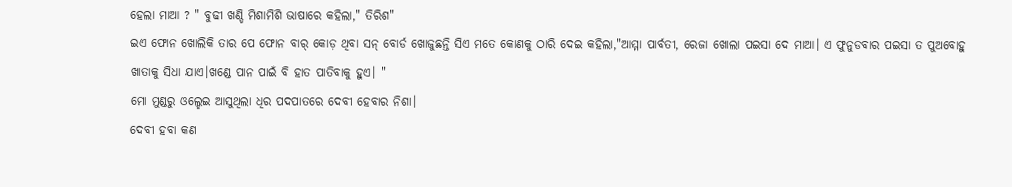ହେଲା ମାଆ ? " ବୁଢୀ ଖଣ୍ଡି ମିଶାମିଶି ଭାଷାରେ କହିଲା," ତିରିଶ"
ଇଏ ଫୋନ ଖୋଲିକି ତାର ପେ ଫୋନ ବାର୍ କୋଡ଼ ଥିବା ସନ୍ ବୋର୍ଡ ଖୋଜୁଛନ୍ତି ସିଏ ମତେ କୋଣକୁ ଠାରି ଦେଇ କହିଲା,"ଆମ୍ମା ପାର୍ବତୀ, ରେଜା ଖୋଲା ପଇସା ଦେ ମାଆ। ଏ ଫୁନୁଡବାର ପଇସା ତ ପୁଅବୋହୁ ଖାତାକୁ ସିଧା ଯାଏ।ଖଣ୍ଡେ ପାନ ପାଇଁ ବି ହାତ ପାତିବାକୁ ହୁଏ। "
ମୋ ମୁଣ୍ଡରୁ ଓଲ୍ହେଇ ଆସୁଥିଲା ଧିର ପଦପାତରେ ଦେବୀ ହେବାର ନିଶା।
ଦେବୀ ହବା କଣ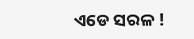ଏଡେ ସରଳ !